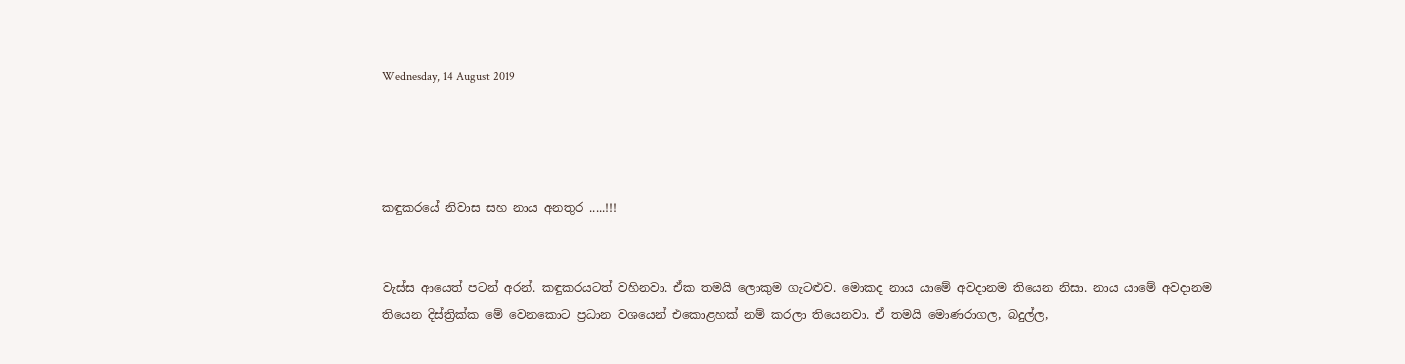Wednesday, 14 August 2019




කඳුකරයේ නිවාස සහ නාය අනතුර .....!!!


වැස්ස ආයෙත් පටන් අරන්. කඳුකරයටත් වහිනවා. ඒක තමයි ලොකුම ගැටළුව. මොකද නාය යාමේ අවදානම තියෙන නිසා. නාය යාමේ අවදානම තියෙන දිස්ත්‍රික්ක මේ වෙනකොට ප්‍රධාන වශයෙන් එකොළහක් නම් කරලා තියෙනවා. ඒ තමයි මොණරාගල, බදුල්ල,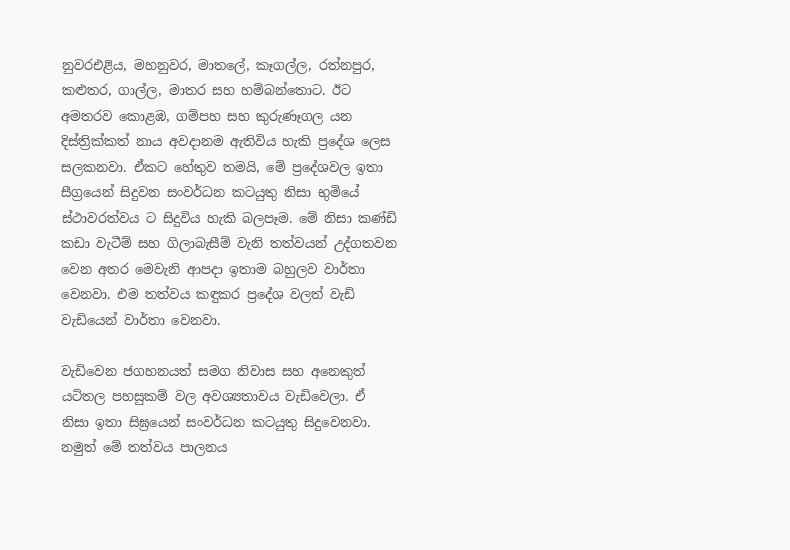නුවරඑළිය, මහනුවර, මාතලේ, කෑගල්ල, රත්නපුර, කළුතර, ගාල්ල, මාතර සහ හම්බන්තොට. ඊට අමතරව කොළඹ, ගම්පහ සහ කුරුණෑගල යන දිස්ත්‍රික්කත් නාය අවදානම ඇතිවිය හැකි ප්‍රදේශ ලෙස සලකනවා. ඒකට හේතුව තමයි, මේ ප්‍රදේශවල ඉතා සීග්‍රයෙන් සිදුවන සංවර්ධන කටයුතු නිසා භුමියේ ස්ථාවරත්වය ට සිදුවිය හැකි බලපෑම. මේ නිසා කණ්ඩි කඩා වැටීම් සහ ගිලාබැසීම් වැනි තත්වයන් උද්ගතවන වෙන අතර මෙවැනි ආපදා ඉතාම බහුලව වාර්තා වෙනවා. එම තත්වය කඳුකර ප්‍රදේශ වලත් වැඩි වැඩියෙන් වාර්තා වෙනවා.

වැඩිවෙන ජගහනයත් සමග නිවාස සහ අනෙකුත් යටිතල පහසුකම් වල අවශ්‍යතාවය වැඩිවෙලා. ඒ  නිසා ඉතා සිඝ්‍රයෙන් සංවර්ධන කටයුතු සිදුවෙනවා. නමුත් මේ තත්වය පාලනය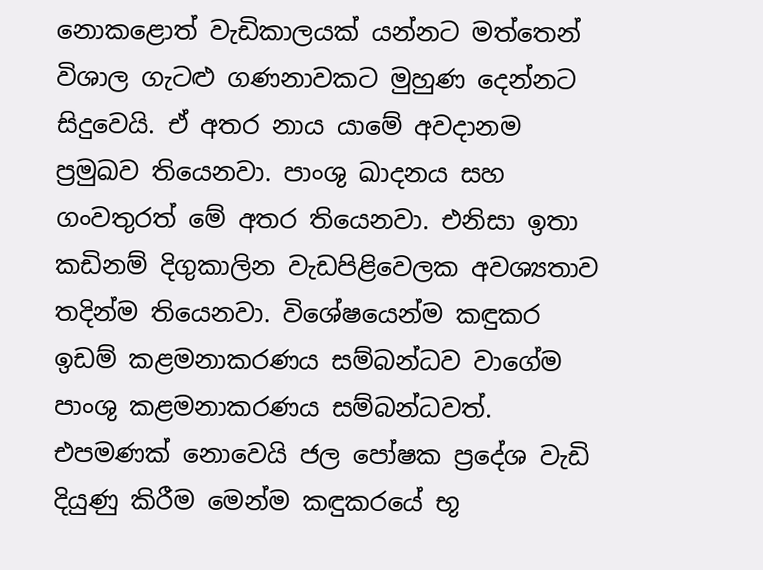නොකළොත් වැඩිකාලයක් යන්නට මත්තෙන් විශාල ගැටළු ගණනාවකට මුහුණ දෙන්නට සිදුවෙයි. ඒ අතර නාය යාමේ අවදානම ප්‍රමුඛව තියෙනවා. පාංශු ඛාදනය සහ ගංවතුරත් මේ අතර තියෙනවා. එනිසා ඉතා කඩිනම් දිගුකාලින වැඩපිළිවෙලක අවශ්‍යතාව තදින්ම තියෙනවා. විශේෂයෙන්ම කඳුකර ඉඩම් කළමනාකරණය සම්බන්ධව වාගේම පාංශු කළමනාකරණය සම්බන්ධවත්. එපමණක් නොවෙයි ජල පෝෂක ප්‍රදේශ වැඩි දියුණු කිරීම මෙන්ම කඳුකරයේ භූ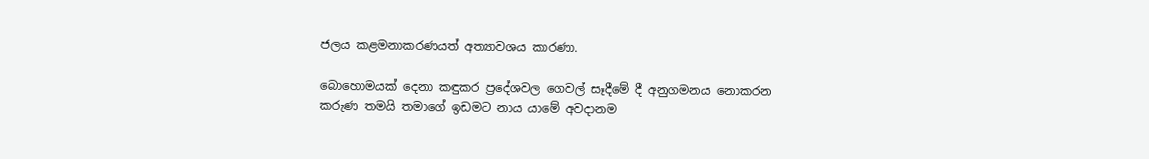ජලය කළමනාකරණයත් අත්‍යාවශය කාරණා.

බොහොමයක් දෙනා කඳුකර ප්‍රදේශවල ගෙවල් සෑදීමේ දී අනුගමනය නොකරන කරුණ තමයි තමාගේ ඉඩමට නාය යාමේ අවදානම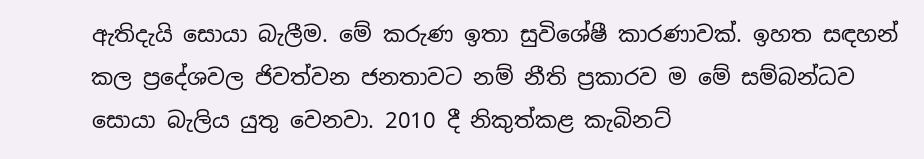ඇතිදැයි සොයා බැලීම. මේ කරුණ ඉතා සුවිශේෂී කාරණාවක්. ඉහත සඳහන් කල ප්‍රදේශවල ජිවත්වන ජනතාවට නම් නීති ප්‍රකාරව ම මේ සම්බන්ධව සොයා බැලිය යුතු වෙනවා. 2010 දී නිකුත්කළ කැබිනට්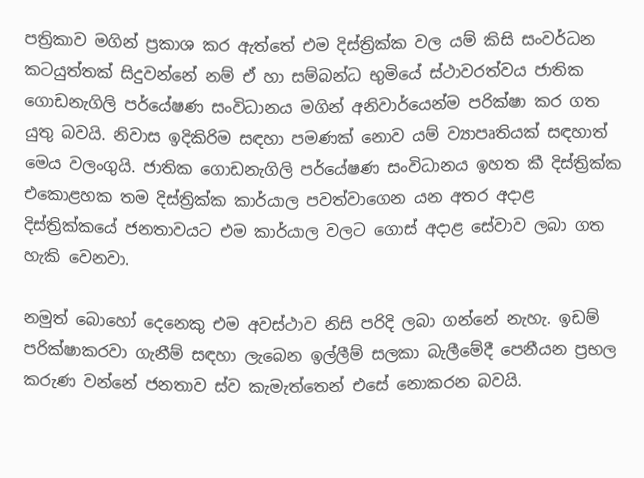පත්‍රිකාව මගින් ප්‍රකාශ කර ඇත්තේ එම දිස්ත්‍රික්ක වල යම් කිසි සංවර්ධන කටයුත්තක් සිදුවන්නේ නම් ඒ හා සම්බන්ධ භුමියේ ස්ථාවරත්වය ජාතික ගොඩනැගිලි පර්යේෂණ සංවිධානය මගින් අනිවාර්යෙන්ම පරික්ෂා කර ගත යුතු බවයි. නිවාස ඉදිකිරිම සඳහා පමණක් නොව යම් ව්‍යාපෘතියක් සඳහාත් මෙය වලංගුයි. ජාතික ගොඩනැගිලි පර්යේෂණ සංවිධානය ඉහත කී දිස්ත්‍රික්ක එකොළහක තම දිස්ත්‍රික්ක කාර්යාල පවත්වාගෙන යන අතර අදාළ දිස්ත්‍රික්කයේ ජනතාවයට එම කාර්යාල වලට ගොස් අදාළ සේවාව ලබා ගත හැකි වෙනවා.

නමුත් බොහෝ දෙනෙකු එම අවස්ථාව නිසි පරිදි ලබා ගන්නේ නැහැ. ඉඩම් පරික්ෂාකරවා ගැනීම් සඳහා ලැබෙන ඉල්ලීම් සලකා බැලීමේදී පෙනීයන ප්‍රභල කරුණ වන්නේ ජනතාව ස්ව කැමැත්තෙන් එසේ නොකරන බවයි.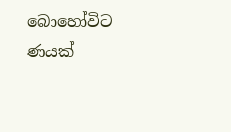බොහෝවිට ණයක්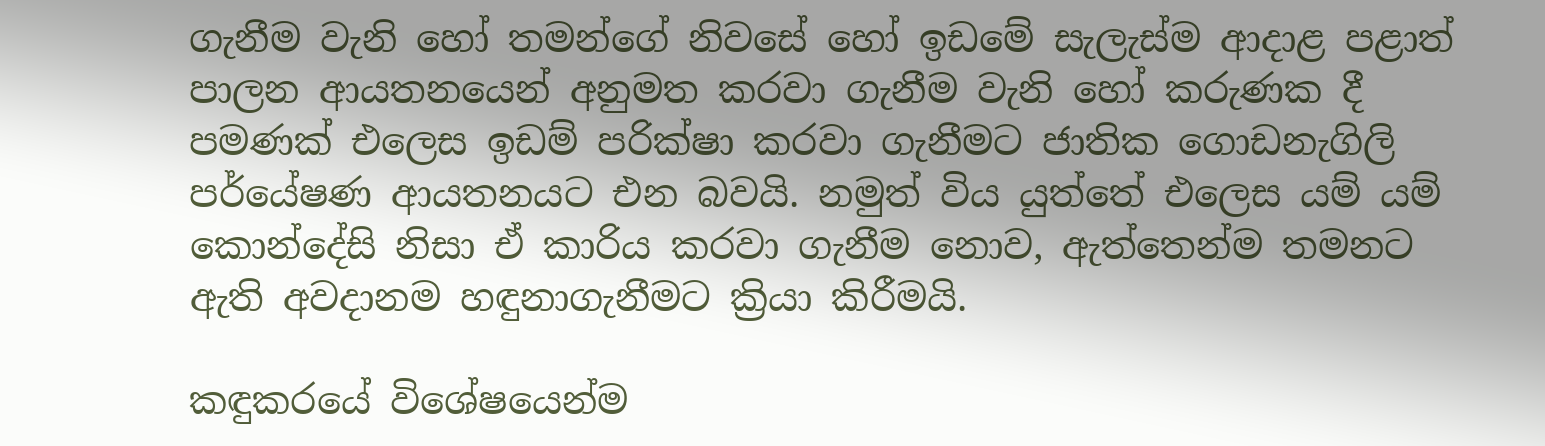ගැනීම වැනි හෝ තමන්ගේ නිවසේ හෝ ඉඩමේ සැලැස්ම ආදාළ පළාත් පාලන ආයතනයෙන් අනුමත කරවා ගැනීම වැනි හෝ කරුණක දී පමණක් එලෙස ඉඩම් පරික්ෂා කරවා ගැනීමට ජාතික ගොඩනැගිලි පර්යේෂණ ආයතනයට එන බවයි. නමුත් විය යුත්තේ එලෙස යම් යම් කොන්දේසි නිසා ඒ කාරිය කරවා ගැනීම නොව, ඇත්තෙන්ම තමනට ඇති අවදානම හඳුනාගැනීමට ක්‍රියා කිරීමයි.

කඳුකරයේ විශේෂයෙන්ම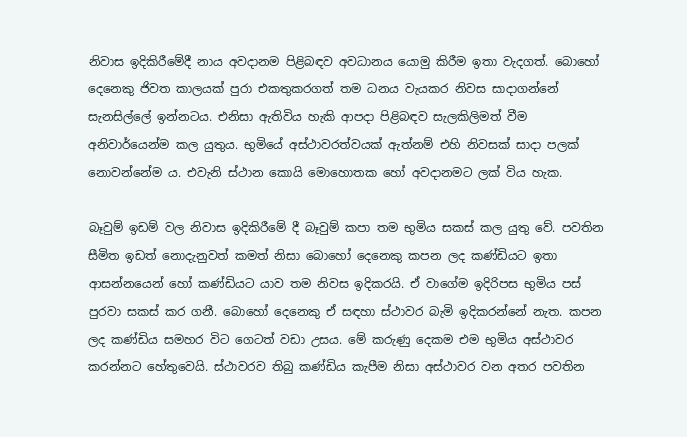නිවාස ඉදිකිරීමේදී නාය අවදානම පිළිබඳව අවධානය යොමු කිරීම ඉතා වැදගත්. බොහෝ දෙනෙකු ජිවත කාලයක් පුරා එකතුකරගත් තම ධනය වැයකර නිවස සාදාගන්නේ සැනසිල්ලේ ඉන්නටය. එනිසා ඇතිවිය හැකි ආපදා පිළිබඳව සැලකිලිමත් වීම අනිවාර්යෙන්ම කල යුතුය. භුමියේ අස්ථාවරත්වයක් ඇත්නම් එහි නිවසක් සාදා පලක් නොවන්නේම ය. එවැනි ස්ථාන කොයි මොහොතක හෝ අවදානමට ලක් විය හැක.

බෑවුම් ඉඩම් වල නිවාස ඉදිකිරීමේ දී බෑවුම් කපා තම භුමිය සකස් කල යුතු වේ. පවතින සීමිත ඉඩත් නොදැනුවත් කමත් නිසා බොහෝ දෙනෙකු කපන ලද කණ්ඩියට ඉතා ආසන්නයෙන් හෝ කණ්ඩියට යාව තම නිවස ඉදිකරයි. ඒ වාගේම ඉදිරිපස භුමිය පස් පුරවා සකස් කර ගනී. බොහෝ දෙනෙකු ඒ සඳහා ස්ථාවර බැමි ඉදිකරන්නේ නැත. කපන ලද කණ්ඩිය සමහර විට ගෙටත් වඩා උසය. මේ කරුණු දෙකම එම භුමිය අස්ථාවර කරන්නට හේතුවෙයි. ස්ථාවරව තිබු කණ්ඩිය කැපීම නිසා අස්ථාවර වන අතර පවතින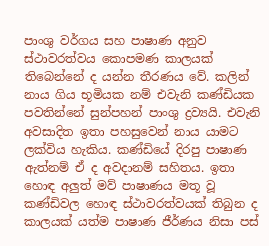පාංශු වර්ගය සහ පාෂාණ අනුව ස්ථාවරත්වය කොපමණ කාලයක් තිබෙන්නේ ද යන්න තීරණය වේ. කලින් නාය ගිය භූමියක නම් එවැනි කණ්ඩියක පවතින්නේ සුන්පහන් පාංශු ද්‍රව්‍යයි. එවැනි අවසාදිත ඉතා පහසුවෙන් නාය යාමට ලක්විය හැකිය. කණ්ඩියේ දිරපු පාෂාණ ඇත්නම් ඒ ද අවදානම් සහිතය. ඉතා හොඳ අලුත් මව් පාෂාණය මතූ වූ කණ්ඩිවල හොඳ ස්ථාවරත්වයක් තිබුන ද කාලයක් යත්ම පාෂාණ ජීර්ණය නිසා පස්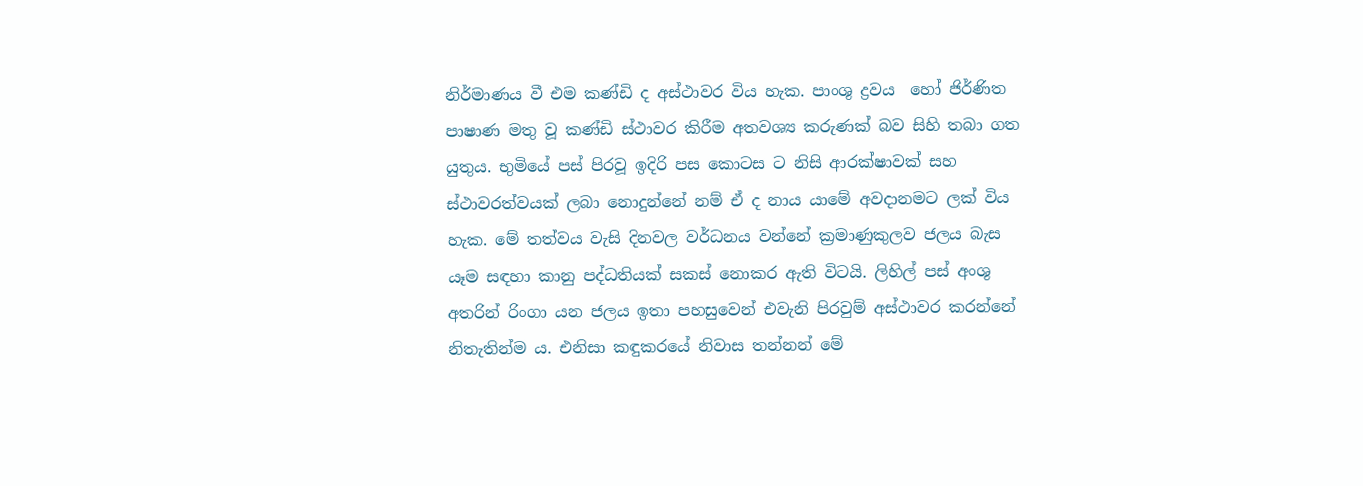නිර්මාණය වී එම කණ්ඩි ද අස්ථාවර විය හැක. පාංශු ද්‍රවය  හෝ ජිර්ණිත පාෂාණ මතු වූ කණ්ඩි ස්ථාවර කිරීම අතවශ්‍ය කරුණක් බව සිහි තබා ගත යුතුය. භුමියේ පස් පිරවූ ඉදිරි පස කොටස ට නිසි ආරක්ෂාවක් සහ ස්ථාවරත්වයක් ලබා නොදුන්නේ නම් ඒ ද නාය යාමේ අවදානමට ලක් විය හැක. මේ තත්වය වැසි දිනවල වර්ධනය වන්නේ ක්‍රමාණුකුලව ජලය බැස යෑම සඳහා කානු පද්ධතියක් සකස් නොකර ඇති විටයි. ලිහිල් පස් අංශු අතරින් රිංගා යන ජලය ඉතා පහසුවෙන් එවැනි පිරවුම් අස්ථාවර කරන්නේ නිතැතින්ම ය. එනිසා කඳුකරයේ නිවාස තන්නන් මේ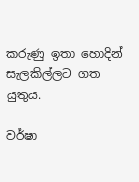කරුණු ඉතා හොදින් සැලකිල්ලට ගත යුතුය.

වර්ෂා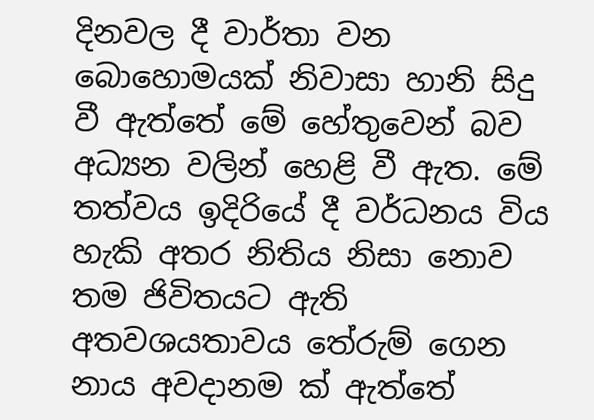දිනවල දී වාර්තා වන බොහොමයක් නිවාසා හානි සිදු වී ඇත්තේ මේ හේතුවෙන් බව අධ්‍යන වලින් හෙළි වී ඇත. මේ තත්වය ඉදිරියේ දී වර්ධනය විය හැකි අතර නිතිය නිසා නොව තම ජිවිතයට ඇති අතවශයතාවය තේරුම් ගෙන නාය අවදානම ක් ඇත්තේ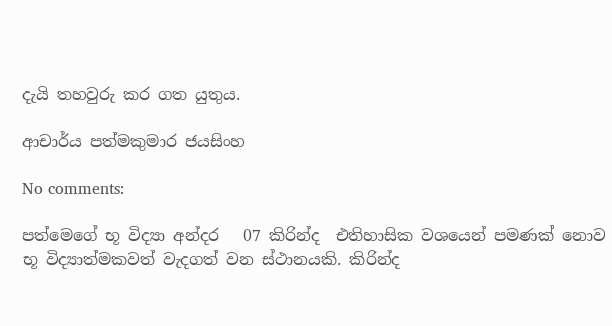දැයි තහවුරු කර ගත යුතුය.

ආචාර්ය පත්මකුමාර ජයසිංහ

No comments:

පත්මෙගේ භූ විද්‍යා අන්දර   07 කිරින්ද  එතිහාසික වශයෙන් පමණක් නොව භූ විද්‍යාත්මකවත් වැදගත් වන ස්ථානයකි. කිරින්ද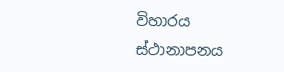විහාරය ස්ථානාපනය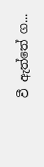වී ඇත්තේ ග...